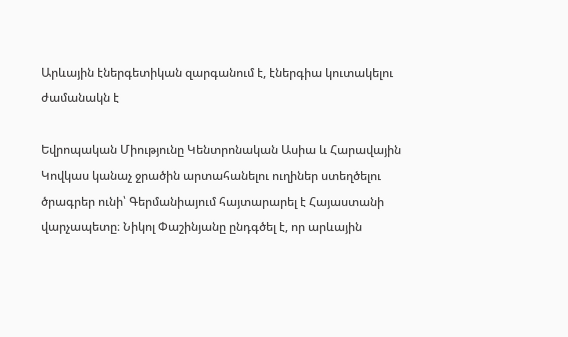Արևային էներգետիկան զարգանում է, էներգիա կուտակելու ժամանակն է

Եվրոպական Միությունը Կենտրոնական Ասիա և Հարավային Կովկաս կանաչ ջրածին արտահանելու ուղիներ ստեղծելու ծրագրեր ունի՝ Գերմանիայում հայտարարել է Հայաստանի վարչապետը։ Նիկոլ Փաշինյանը ընդգծել է, որ արևային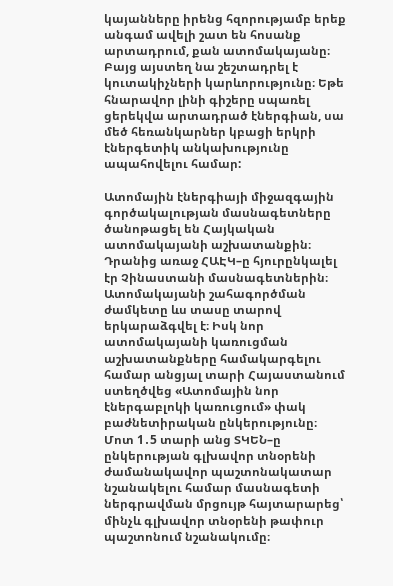կայանները իրենց հզորությամբ երեք անգամ ավելի շատ են հոսանք արտադրում, քան ատոմակայանը։ Բայց այստեղ նա շեշտադրել է կուտակիչների կարևորությունը։ Եթե հնարավոր լինի գիշերը սպառել ցերեկվա արտադրած էներգիան, սա մեծ հեռանկարներ կբացի երկրի էներգետիկ անկախությունը ապահովելու համար:

Ատոմային էներգիայի միջազգային գործակալության մասնագետները ծանոթացել են Հայկական ատոմակայանի աշխատանքին։ Դրանից առաջ ՀԱԷԿ–ը հյուրընկալել էր Չինաստանի մասնագետներին։ Ատոմակայանի շահագործման ժամկետը ևս տասը տարով երկարաձգվել է։ Իսկ նոր ատոմակայանի կառուցման աշխատանքները համակարգելու համար անցյալ տարի Հայաստանում ստեղծվեց «Ատոմային նոր էներգաբլոկի կառուցում» փակ բաժնետիրական ընկերությունը։ Մոտ 1․5 տարի անց ՏԿԵՆ–ը ընկերության գլխավոր տնօրենի ժամանակավոր պաշտոնակատար նշանակելու համար մասնագետի ներգրավման մրցույթ հայտարարեց՝ մինչև գլխավոր տնօրենի թափուր պաշտոնում նշանակումը։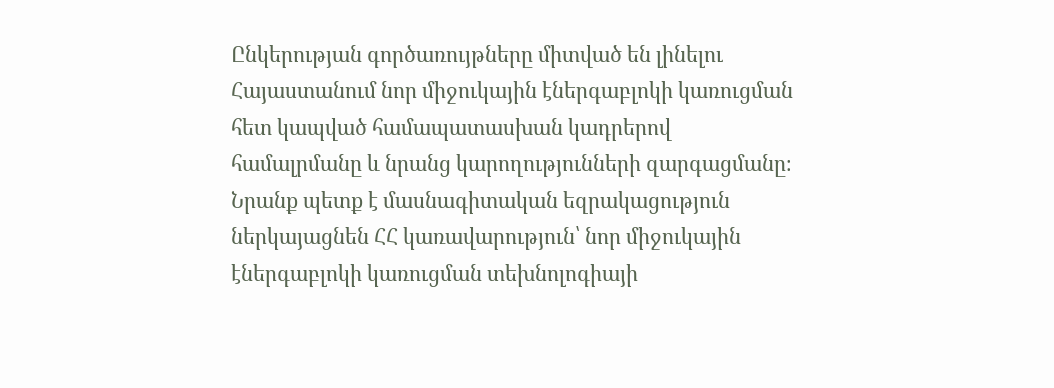Ընկերության գործառույթները միտված են լինելու Հայաստանում նոր միջուկային էներգաբլոկի կառուցման հետ կապված համապատասխան կադրերով համալրմանը և նրանց կարողությունների զարգացմանը։ Նրանք պետք է մասնագիտական եզրակացություն ներկայացնեն ՀՀ կառավարություն՝ նոր միջուկային էներգաբլոկի կառուցման տեխնոլոգիայի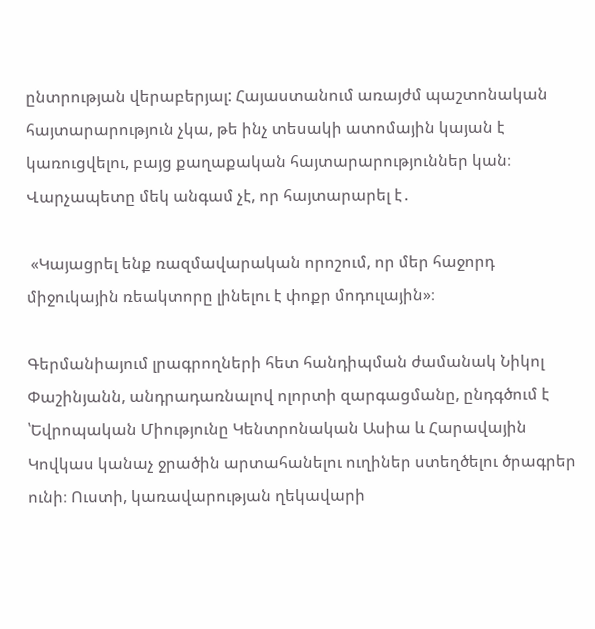ընտրության վերաբերյալ: Հայաստանում առայժմ պաշտոնական հայտարարություն չկա, թե ինչ տեսակի ատոմային կայան է կառուցվելու, բայց քաղաքական հայտարարություններ կան։ Վարչապետը մեկ անգամ չէ, որ հայտարարել է․

 «Կայացրել ենք ռազմավարական որոշում, որ մեր հաջորդ միջուկային ռեակտորը լինելու է փոքր մոդուլային»։

Գերմանիայում լրագրողների հետ հանդիպման ժամանակ Նիկոլ Փաշինյանն, անդրադառնալով ոլորտի զարգացմանը, ընդգծում է ՝Եվրոպական Միությունը Կենտրոնական Ասիա և Հարավային Կովկաս կանաչ ջրածին արտահանելու ուղիներ ստեղծելու ծրագրեր ունի։ Ուստի, կառավարության ղեկավարի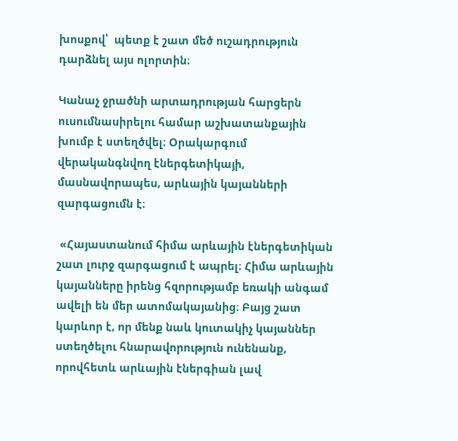խոսքով՝  պետք է շատ մեծ ուշադրություն դարձնել այս ոլորտին։

Կանաչ ջրածնի արտադրության հարցերն ուսումնասիրելու համար աշխատանքային խումբ է ստեղծվել։ Օրակարգում վերականգնվող էներգետիկայի, մասնավորապես, արևային կայանների զարգացումն է։

 «Հայաստանում հիմա արևային էներգետիկան շատ լուրջ զարգացում է ապրել։ Հիմա արևային կայանները իրենց հզորությամբ եռակի անգամ ավելի են մեր ատոմակայանից։ Բայց շատ կարևոր է, որ մենք նաև կուտակիչ կայաններ ստեղծելու հնարավորություն ունենանք, որովհետև արևային էներգիան լավ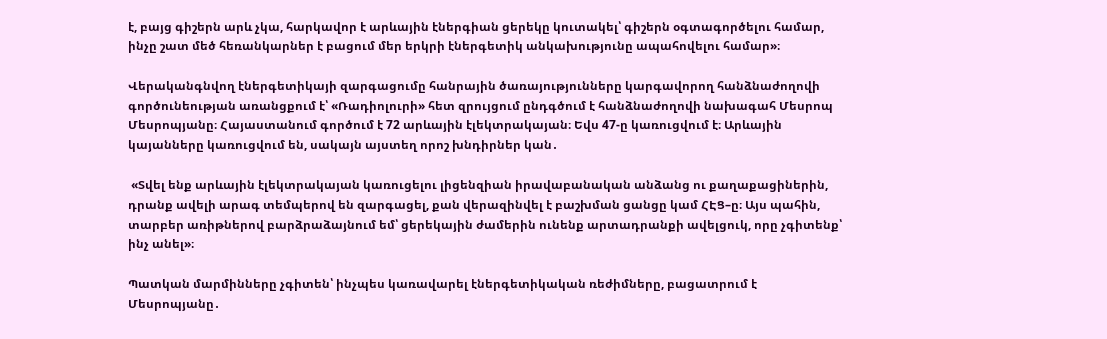է, բայց գիշերն արև չկա, հարկավոր է արևային էներգիան ցերեկը կուտակել՝ գիշերն օգտագործելու համար, ինչը շատ մեծ հեռանկարներ է բացում մեր երկրի էներգետիկ անկախությունը ապահովելու համար»։

Վերականգնվող էներգետիկայի զարգացումը հանրային ծառայությունները կարգավորող հանձնաժողովի գործունեության առանցքում է՝ «Ռադիոլուրի» հետ զրույցում ընդգծում է հանձնաժողովի նախագահ Մեսրոպ Մեսրոպյանը։ Հայաստանում գործում է 72 արևային էլեկտրակայան։ Եվս 47-ը կառուցվում է։ Արևային կայանները կառուցվում են, սակայն այստեղ որոշ խնդիրներ կան․

 «Տվել ենք արևային էլեկտրակայան կառուցելու լիցենզիան իրավաբանական անձանց ու քաղաքացիներին, դրանք ավելի արագ տեմպերով են զարգացել, քան վերազինվել է բաշխման ցանցը կամ ՀԷՑ–ը։ Այս պահին, տարբեր առիթներով բարձրաձայնում եմ՝ ցերեկային ժամերին ունենք արտադրանքի ավելցուկ, որը չգիտենք՝ ինչ անել»։

Պատկան մարմինները չգիտեն՝ ինչպես կառավարել էներգետիկական ռեժիմները, բացատրում է Մեսրոպյանը․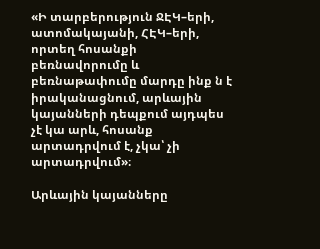«Ի տարբերություն ՋԷԿ–երի, ատոմակայանի, ՀԷԿ–երի, որտեղ հոսանքի բեռնավորումը և բեռնաթափումը մարդը ինք ն է իրականացնում, արևային կայանների դեպքում այդպես չէ կա արև, հոսանք արտադրվում է, չկա՝ չի արտադրվում»։

Արևային կայանները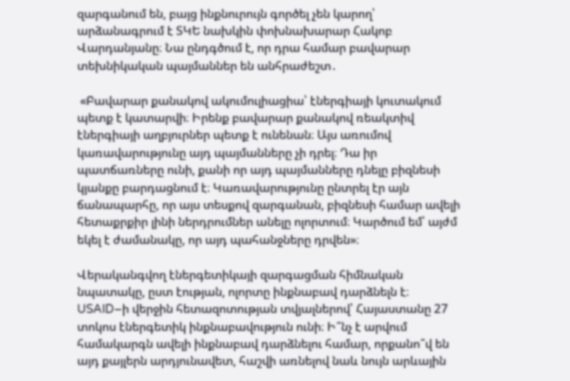զարգանում են, բայց ինքնուրույն գործել չեն կարող՝ արձանագրում է ՏԿԵ նախկին փոխնախարար Հակոբ Վարդանյանը։ Նա ընդգծում է, որ դրա համար բավարար տեխնիկական պայմաններ են անհրաժեշտ․

 «Բավարար քանակով ակումուլիացիա՝ էներգիայի կուտակում պետք է կատարվի։ Իրենք բավարար քանակով ռեակտիվ էներգիայի աղբյուրներ պետք է ունենան։ Այս առումով կառավարությունը այդ պայմանները չի դրել։ Դա իր պատճառները ունի, քանի որ այդ պայմանները դնելը բիզնեսի կյանքը բարդացնում է։ Կառավարությունը ընտրել էր այն ճանապարհը, որ այս տեսքով զարգանան, բիզնեսի համար ավելի հետաքրքիր լինի ներդրումներ անելը ոլորտում։ Կարծում եմ՝ այժմ եկել է ժամանակը, որ այդ պահանջները դրվեն»։

Վերականգվող էներգետիկայի զարգացման հիմնական նպատակը, ըստ էության, ոլորտը ինքնաբավ դարձնելն է։ USAID–ի վերջին հետազոտության տվյալներով՝ Հայաստանը 27 տոկոս էներգետիկ ինքնաբավություն ունի։ Ի՞նչ է արվում համակարգն ավելի ինքնաբավ դարձնելու համար, որքանո՞վ են այդ քայլերն արդյունավետ, հաշվի առնելով նաև նույն արևային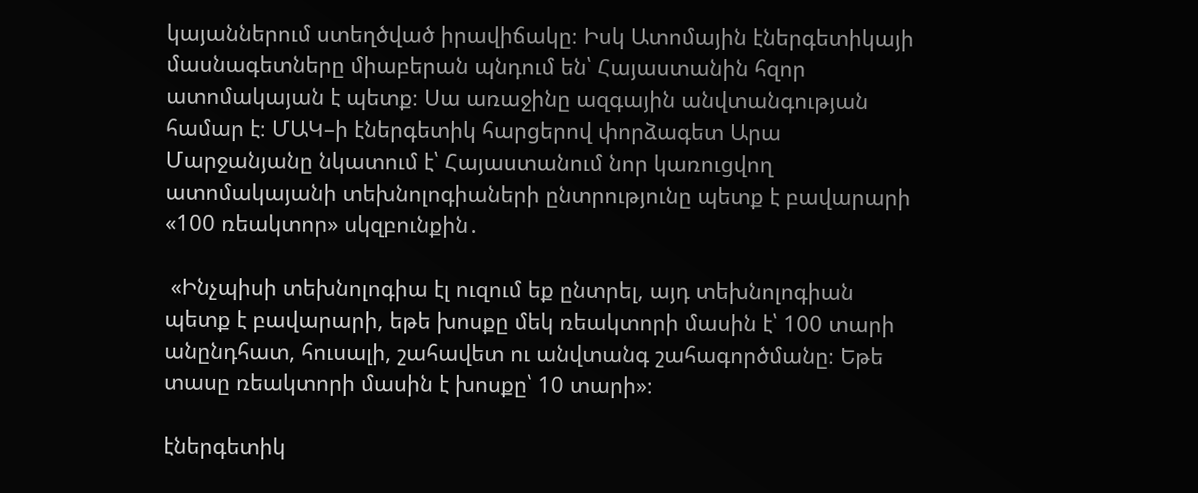կայաններում ստեղծված իրավիճակը։ Իսկ Ատոմային էներգետիկայի մասնագետները միաբերան պնդում են՝ Հայաստանին հզոր ատոմակայան է պետք։ Սա առաջինը ազգային անվտանգության համար է։ ՄԱԿ–ի էներգետիկ հարցերով փորձագետ Արա Մարջանյանը նկատում է՝ Հայաստանում նոր կառուցվող ատոմակայանի տեխնոլոգիաների ընտրությունը պետք է բավարարի «100 ռեակտոր» սկզբունքին․

 «Ինչպիսի տեխնոլոգիա էլ ուզում եք ընտրել, այդ տեխնոլոգիան պետք է բավարարի, եթե խոսքը մեկ ռեակտորի մասին է՝ 100 տարի անընդհատ, հուսալի, շահավետ ու անվտանգ շահագործմանը։ Եթե տասը ռեակտորի մասին է խոսքը՝ 10 տարի»։

էներգետիկ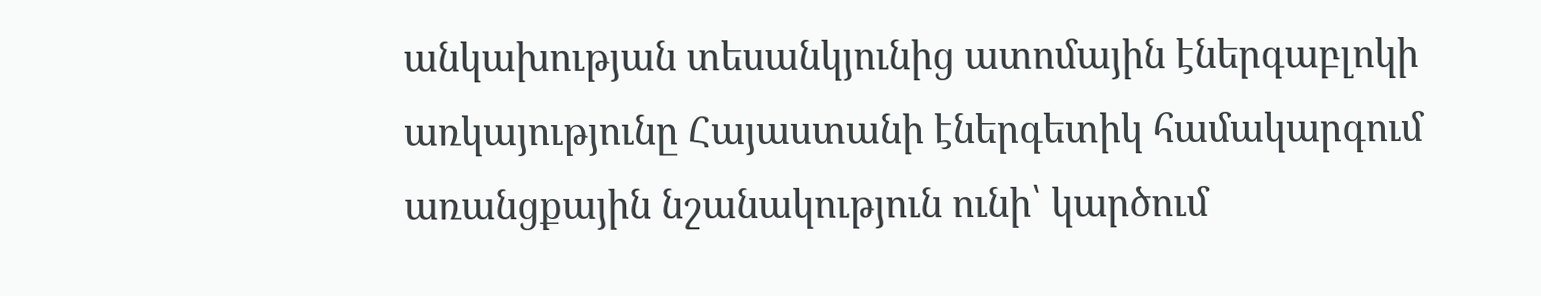անկախության տեսանկյունից ատոմային էներգաբլոկի առկայությունը Հայաստանի էներգետիկ համակարգում առանցքային նշանակություն ունի՝ կարծում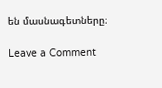են մասնագետները։

Leave a Comment